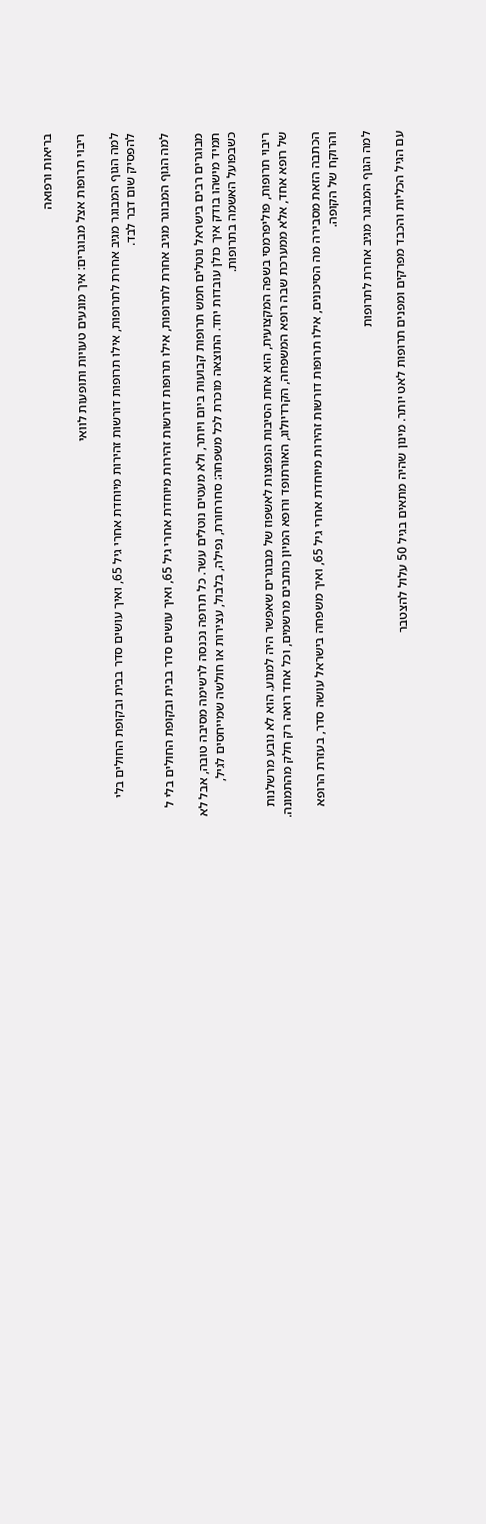בריאות ורפואה

ריבוי תרופות אצל מבוגרים: איך מונעים טעויות ותופעות לוואי

למה הגוף המבוגר מגיב אחרת לתרופות, אילו תרופות דורשות זהירות מיוחדת אחרי גיל 65, ואיך עושים סדר בבית ובקופת החולים בלי להפסיק שום דבר לבד.

למה הגוף המבוגר מגיב אחרת לתרופות, אילו תרופות דורשות זהירות מיוחדת אחרי גיל 65, ואיך עושים סדר בבית ובקופת החולים בלי ל

מבוגרים רבים בישראל נוטלים חמש תרופות קבועות ביום ויותר, ולא מעטים נוטלים עשר. כל תרופה נכנסה לרשימה מסיבה טובה, אבל לא תמיד מישהו בודק איך כולן עובדות יחד. התוצאה מוכרת לכל משפחה: סחרחורת, נפילה, בלבול, עצירות או חולשה שמייחסים לגיל, כשבפועל האשמה בתרופות.

ריבוי תרופות, פוליפרמסי בשפה המקצועית, הוא אחת הסיבות הנפוצות לאשפוז של מבוגרים שאפשר היה למנוע. הוא לא נובע מרשלנות של רופא אחד, אלא ממערכת שבה רופא המשפחה, הקרדיולוג, האורתופד ורופא המיון כותבים מרשמים, וכל אחד רואה רק חלק מהתמונה.

הכתבה הזאת מסבירה מה הסיכונים, אילו תרופות דורשות זהירות מיוחדת אחרי גיל 65, ואיך משפחה בישראל עושה סדר, בעזרת הרופא והרוקח של הקופה.

למה הגוף המבוגר מגיב אחרת לתרופות

עם הגיל הכליות והכבד מפרקים ומפנים תרופות לאט יותר. מינון שהיה מתאים בגיל 50 עלול להצטבר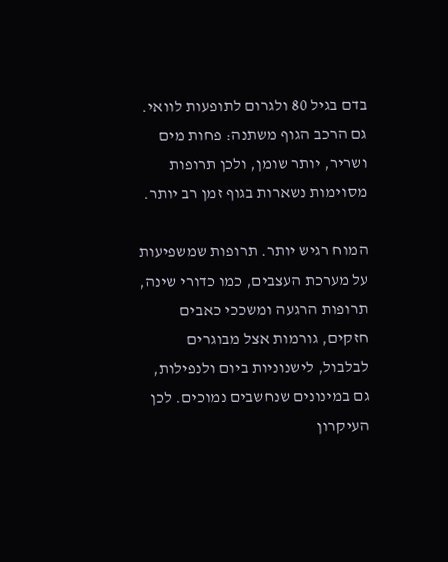בדם בגיל 80 ולגרום לתופעות לוואי. גם הרכב הגוף משתנה: פחות מים ושריר, יותר שומן, ולכן תרופות מסוימות נשארות בגוף זמן רב יותר.

המוח רגיש יותר. תרופות שמשפיעות על מערכת העצבים, כמו כדורי שינה, תרופות הרגעה ומשככי כאבים חזקים, גורמות אצל מבוגרים לבלבול, לישנוניות ביום ולנפילות, גם במינונים שנחשבים נמוכים. לכן העיקרון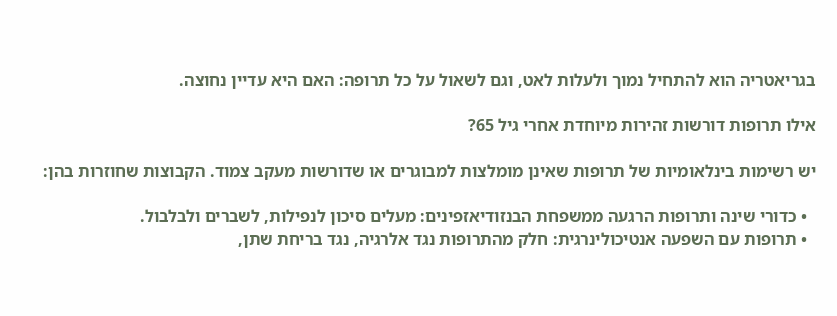בגריאטריה הוא להתחיל נמוך ולעלות לאט, וגם לשאול על כל תרופה: האם היא עדיין נחוצה.

אילו תרופות דורשות זהירות מיוחדת אחרי גיל 65?

יש רשימות בינלאומיות של תרופות שאינן מומלצות למבוגרים או שדורשות מעקב צמוד. הקבוצות שחוזרות בהן:

  • כדורי שינה ותרופות הרגעה ממשפחת הבנזודיאזפינים: מעלים סיכון לנפילות, לשברים ולבלבול.
  • תרופות עם השפעה אנטיכולינרגית: חלק מהתרופות נגד אלרגיה, נגד בריחת שתן,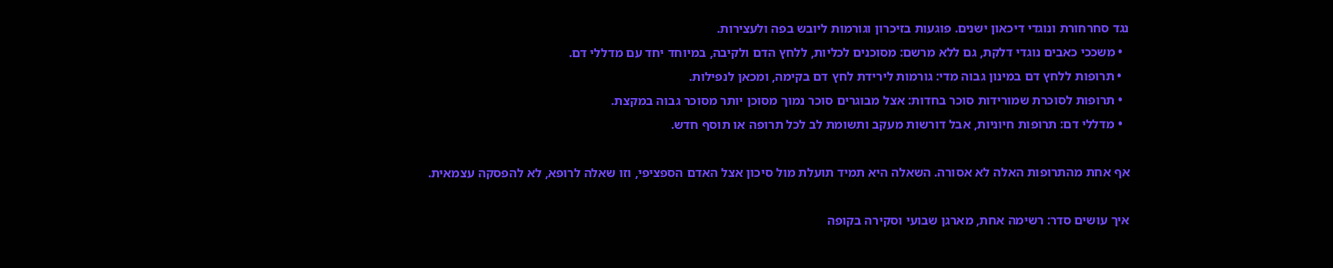נגד סחרחורת ונוגדי דיכאון ישנים. פוגעות בזיכרון וגורמות ליובש בפה ולעצירות.
  • משככי כאבים נוגדי דלקת, גם ללא מרשם: מסוכנים לכליות, ללחץ הדם ולקיבה, במיוחד יחד עם מדללי דם.
  • תרופות ללחץ דם במינון גבוה מדי: גורמות לירידת לחץ דם בקימה, ומכאן לנפילות.
  • תרופות לסוכרת שמורידות סוכר בחדות: אצל מבוגרים סוכר נמוך מסוכן יותר מסוכר גבוה במקצת.
  • מדללי דם: תרופות חיוניות, אבל דורשות מעקב ותשומת לב לכל תרופה או תוסף חדש.

אף אחת מהתרופות האלה לא אסורה. השאלה היא תמיד תועלת מול סיכון אצל האדם הספציפי, וזו שאלה לרופא, לא להפסקה עצמאית.

איך עושים סדר: רשימה אחת, מארגן שבועי וסקירה בקופה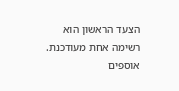הצעד הראשון הוא רשימה אחת מעודכנת. אוספים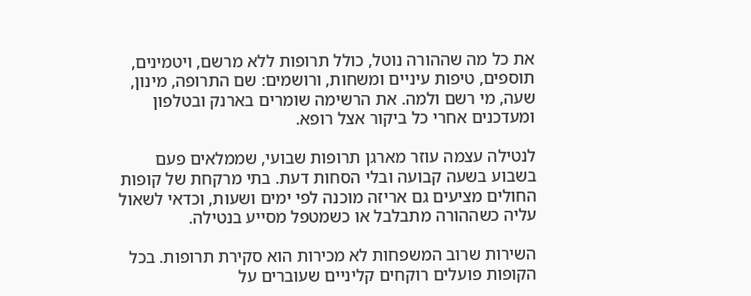את כל מה שההורה נוטל, כולל תרופות ללא מרשם, ויטמינים, תוספים, טיפות עיניים ומשחות, ורושמים: שם התרופה, מינון, שעה, מי רשם ולמה. את הרשימה שומרים בארנק ובטלפון ומעדכנים אחרי כל ביקור אצל רופא.

לנטילה עצמה עוזר מארגן תרופות שבועי, שממלאים פעם בשבוע בשעה קבועה ובלי הסחות דעת. בתי מרקחת של קופות החולים מציעים גם אריזה מוכנה לפי ימים ושעות, וכדאי לשאול עליה כשההורה מתבלבל או כשמטפל מסייע בנטילה.

השירות שרוב המשפחות לא מכירות הוא סקירת תרופות. בכל הקופות פועלים רוקחים קליניים שעוברים על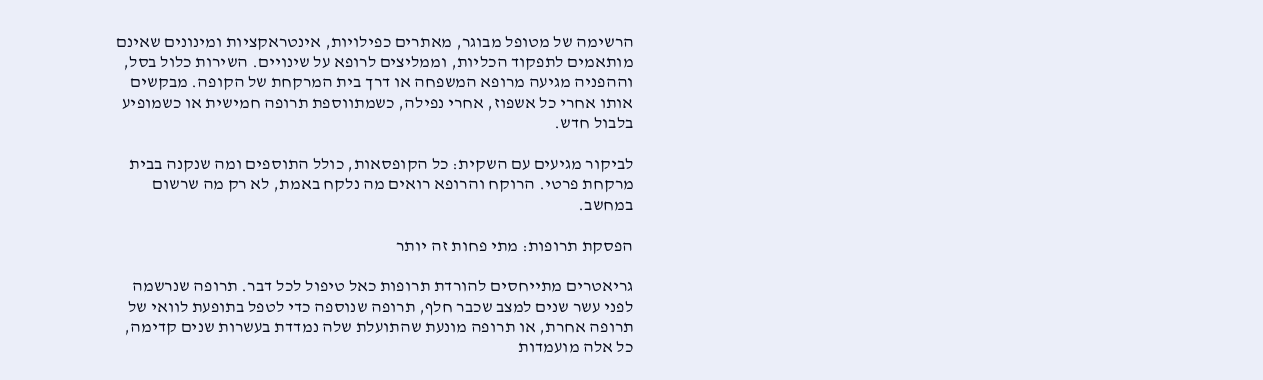הרשימה של מטופל מבוגר, מאתרים כפילויות, אינטראקציות ומינונים שאינם מותאמים לתפקוד הכליות, וממליצים לרופא על שינויים. השירות כלול בסל, וההפניה מגיעה מרופא המשפחה או דרך בית המרקחת של הקופה. מבקשים אותו אחרי כל אשפוז, אחרי נפילה, כשמתווספת תרופה חמישית או כשמופיע בלבול חדש.

לביקור מגיעים עם השקית: כל הקופסאות, כולל התוספים ומה שנקנה בבית מרקחת פרטי. הרוקח והרופא רואים מה נלקח באמת, לא רק מה שרשום במחשב.

הפסקת תרופות: מתי פחות זה יותר

גריאטרים מתייחסים להורדת תרופות כאל טיפול לכל דבר. תרופה שנרשמה לפני עשר שנים למצב שכבר חלף, תרופה שנוספה כדי לטפל בתופעת לוואי של תרופה אחרת, או תרופה מונעת שהתועלת שלה נמדדת בעשרות שנים קדימה, כל אלה מועמדות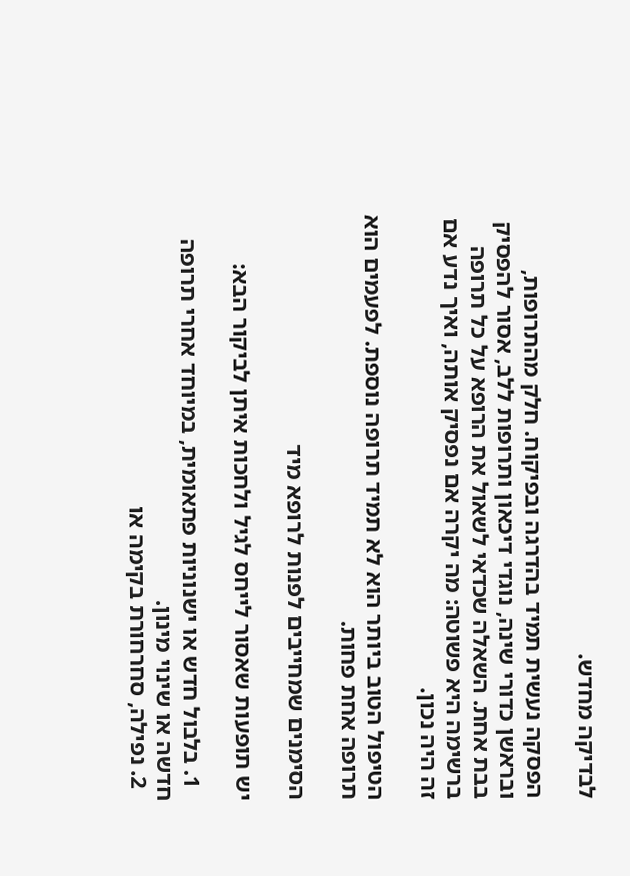לבדיקה מחדש.

הפסקה נעשית תמיד בהדרגה ובפיקוח. חלק מהתרופות, ובראשן כדורי שינה, נוגדי דיכאון ותרופות ללב, אסור להפסיק בבת אחת. השאלה שכדאי לשאול את הרופא על כל תרופה ברשימה היא פשוטה: מה יקרה אם נפסיק אותה, ואיך נדע אם זה היה נכון.

הטיפול הטוב ביותר הוא לא תמיד תרופה נוספת. לפעמים הוא תרופה אחת פחות.

הסימנים שמחייבים לפנות לרופא מיד

יש תופעות שאסור לייחס לגיל ולחכות איתן לביקור הבא:

  1. בלבול חדש או ישנוניות פתאומית, במיוחד אחרי תרופה חדשה או שינוי מינון.
  2. נפילה, סחרחורת בקימה או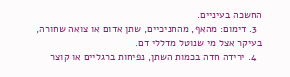החשכה בעיניים.
  3. דימום: מהאף, מהחניכיים, שתן אדום או צואה שחורה, בעיקר אצל מי שנוטל מדללי דם.
  4. ירידה חדה בכמות השתן, נפיחות ברגליים או קוצר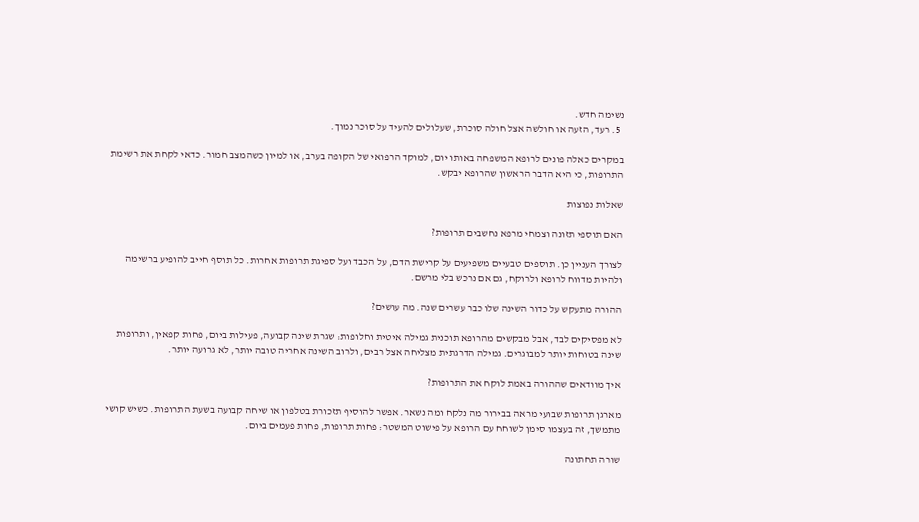נשימה חדש.
  5. רעד, הזעה או חולשה אצל חולה סוכרת, שעלולים להעיד על סוכר נמוך.

במקרים כאלה פונים לרופא המשפחה באותו יום, למוקד הרפואי של הקופה בערב, או למיון כשהמצב חמור. כדאי לקחת את רשימת התרופות, כי היא הדבר הראשון שהרופא יבקש.

שאלות נפוצות

האם תוספי תזונה וצמחי מרפא נחשבים תרופות?

לצורך העניין כן. תוספים טבעיים משפיעים על קרישת הדם, על הכבד ועל ספיגת תרופות אחרות. כל תוסף חייב להופיע ברשימה ולהיות מדווח לרופא ולרוקח, גם אם נרכש בלי מרשם.

ההורה מתעקש על כדור השינה שלו כבר עשרים שנה. מה עושים?

לא מפסיקים לבד, אבל מבקשים מהרופא תוכנית גמילה איטית וחלופות: שגרת שינה קבועה, פעילות ביום, פחות קפאין, ותרופות שינה בטוחות יותר למבוגרים. גמילה הדרגתית מצליחה אצל רבים, ולרוב השינה אחריה טובה יותר, לא גרועה יותר.

איך מוודאים שההורה באמת לוקח את התרופות?

מארגן תרופות שבועי מראה בבירור מה נלקח ומה נשאר. אפשר להוסיף תזכורת בטלפון או שיחה קבועה בשעת התרופות. כשיש קושי מתמשך, זה בעצמו סימן לשוחח עם הרופא על פישוט המשטר: פחות תרופות, פחות פעמים ביום.

שורה תחתונה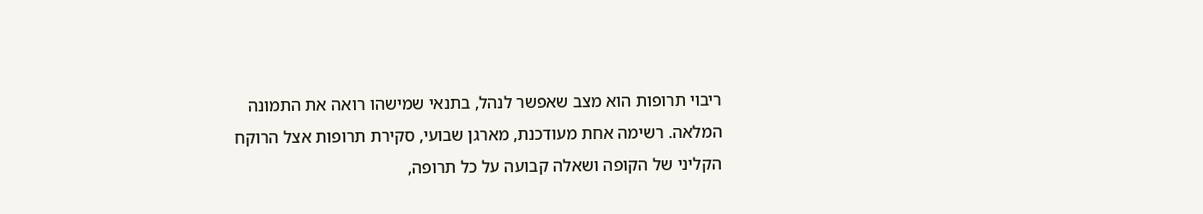ריבוי תרופות הוא מצב שאפשר לנהל, בתנאי שמישהו רואה את התמונה המלאה. רשימה אחת מעודכנת, מארגן שבועי, סקירת תרופות אצל הרוקח הקליני של הקופה ושאלה קבועה על כל תרופה,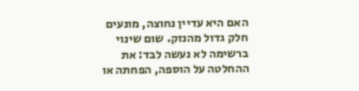האם היא עדיין נחוצה, מונעים חלק גדול מהנזק. שום שינוי ברשימה לא נעשה לבד: את ההחלטה על הוספה, הפחתה או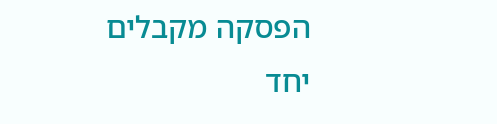הפסקה מקבלים יחד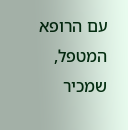עם הרופא המטפל, שמכיר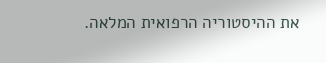את ההיסטוריה הרפואית המלאה.